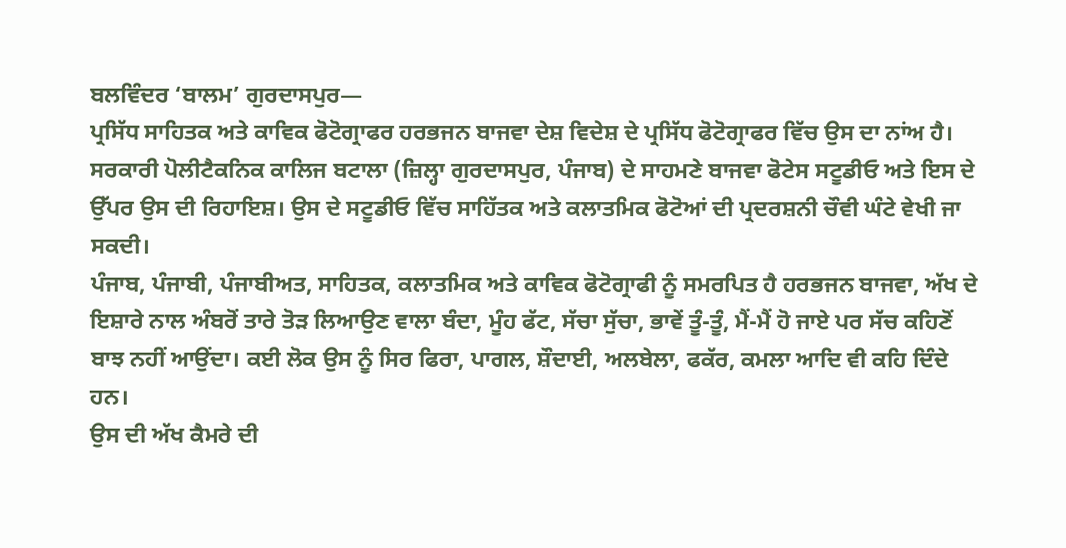ਬਲਵਿੰਦਰ ‘ਬਾਲਮ’ ਗੁਰਦਾਸਪੁਰ—
ਪ੍ਰਸਿੱਧ ਸਾਹਿਤਕ ਅਤੇ ਕਾਵਿਕ ਫੋਟੋਗ੍ਰਾਫਰ ਹਰਭਜਨ ਬਾਜਵਾ ਦੇਸ਼ ਵਿਦੇਸ਼ ਦੇ ਪ੍ਰਸਿੱਧ ਫੋਟੋਗ੍ਰਾਫਰ ਵਿੱਚ ਉਸ ਦਾ ਨਾਂਅ ਹੈ। ਸਰਕਾਰੀ ਪੋਲੀਟੈਕਨਿਕ ਕਾਲਿਜ ਬਟਾਲਾ (ਜ਼ਿਲ੍ਹਾ ਗੁਰਦਾਸਪੁਰ, ਪੰਜਾਬ) ਦੇ ਸਾਹਮਣੇ ਬਾਜਵਾ ਫੋਟੇਸ ਸਟੂਡੀਓ ਅਤੇ ਇਸ ਦੇ ਉੱਪਰ ਉਸ ਦੀ ਰਿਹਾਇਸ਼। ਉਸ ਦੇ ਸਟੂਡੀਓ ਵਿੱਚ ਸਾਹਿੱਤਕ ਅਤੇ ਕਲਾਤਮਿਕ ਫੋਟੋਆਂ ਦੀ ਪ੍ਰਦਰਸ਼ਨੀ ਚੌਵੀ ਘੰਟੇ ਵੇਖੀ ਜਾ ਸਕਦੀ।
ਪੰਜਾਬ, ਪੰਜਾਬੀ, ਪੰਜਾਬੀਅਤ, ਸਾਹਿਤਕ, ਕਲਾਤਮਿਕ ਅਤੇ ਕਾਵਿਕ ਫੋਟੋਗ੍ਰਾਫੀ ਨੂੰ ਸਮਰਪਿਤ ਹੈ ਹਰਭਜਨ ਬਾਜਵਾ, ਅੱਖ ਦੇ ਇਸ਼ਾਰੇ ਨਾਲ ਅੰਬਰੋਂ ਤਾਰੇ ਤੋੜ ਲਿਆਉਣ ਵਾਲਾ ਬੰਦਾ, ਮੂੰਹ ਫੱਟ, ਸੱਚਾ ਸੁੱਚਾ, ਭਾਵੇਂ ਤੂੰ-ਤੂੰ, ਮੈਂ-ਮੈਂ ਹੋ ਜਾਏ ਪਰ ਸੱਚ ਕਹਿਣੋਂ ਬਾਝ ਨਹੀਂ ਆਉਂਦਾ। ਕਈ ਲੋਕ ਉਸ ਨੂੰ ਸਿਰ ਫਿਰਾ, ਪਾਗਲ, ਸ਼ੌਦਾਈ, ਅਲਬੇਲਾ, ਫਕੱਰ, ਕਮਲਾ ਆਦਿ ਵੀ ਕਹਿ ਦਿੰਦੇ ਹਨ।
ਉਸ ਦੀ ਅੱਖ ਕੈਮਰੇ ਦੀ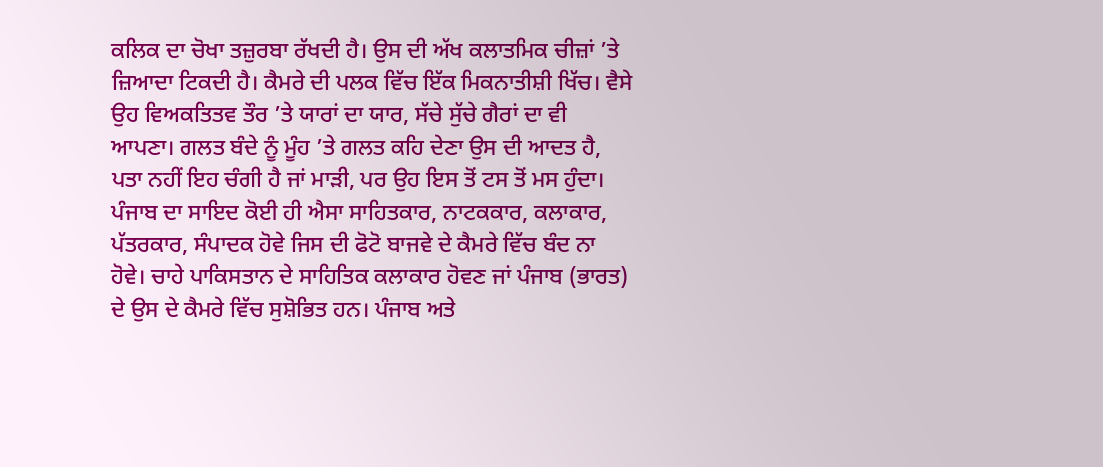ਕਲਿਕ ਦਾ ਚੋਖਾ ਤਜ਼ੁਰਬਾ ਰੱਖਦੀ ਹੈ। ਉਸ ਦੀ ਅੱਖ ਕਲਾਤਮਿਕ ਚੀਜ਼ਾਂ ’ਤੇ ਜ਼ਿਆਦਾ ਟਿਕਦੀ ਹੈ। ਕੈਮਰੇ ਦੀ ਪਲਕ ਵਿੱਚ ਇੱਕ ਮਿਕਨਾਤੀਸ਼ੀ ਖਿੱਚ। ਵੈਸੇ ਉਹ ਵਿਅਕਤਿਤਵ ਤੌਰ ’ਤੇ ਯਾਰਾਂ ਦਾ ਯਾਰ, ਸੱਚੇ ਸੁੱਚੇ ਗੈਰਾਂ ਦਾ ਵੀ ਆਪਣਾ। ਗਲਤ ਬੰਦੇ ਨੂੰ ਮੂੰਹ ’ਤੇ ਗਲਤ ਕਹਿ ਦੇਣਾ ਉਸ ਦੀ ਆਦਤ ਹੈ, ਪਤਾ ਨਹੀਂ ਇਹ ਚੰਗੀ ਹੈ ਜਾਂ ਮਾੜੀ, ਪਰ ਉਹ ਇਸ ਤੋਂ ਟਸ ਤੋਂ ਮਸ ਹੁੰਦਾ। ਪੰਜਾਬ ਦਾ ਸਾਇਦ ਕੋਈ ਹੀ ਐਸਾ ਸਾਹਿਤਕਾਰ, ਨਾਟਕਕਾਰ, ਕਲਾਕਾਰ, ਪੱਤਰਕਾਰ, ਸੰਪਾਦਕ ਹੋਵੇ ਜਿਸ ਦੀ ਫੋਟੋ ਬਾਜਵੇ ਦੇ ਕੈਮਰੇ ਵਿੱਚ ਬੰਦ ਨਾ ਹੋਵੇ। ਚਾਹੇ ਪਾਕਿਸਤਾਨ ਦੇ ਸਾਹਿਤਿਕ ਕਲਾਕਾਰ ਹੋਵਣ ਜਾਂ ਪੰਜਾਬ (ਭਾਰਤ) ਦੇ ਉਸ ਦੇ ਕੈਮਰੇ ਵਿੱਚ ਸੁਸ਼ੋਭਿਤ ਹਨ। ਪੰਜਾਬ ਅਤੇ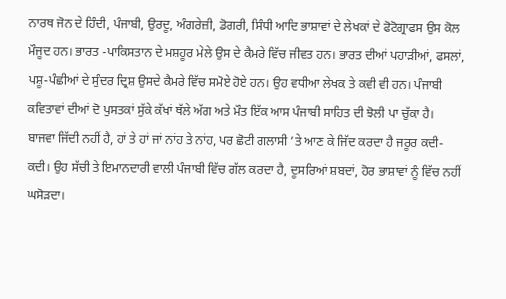ਨਾਰਥ ਜੋਨ ਦੇ ਹਿੰਦੀ, ਪੰਜਾਬੀ, ਉਰਦੂ, ਅੰਗਰੇਜ਼ੀ, ਡੋਗਰੀ, ਸਿੰਧੀ ਆਦਿ ਭਾਸ਼ਾਵਾਂ ਦੇ ਲੇਖਕਾਂ ਦੇ ਫੋਟੋਗ੍ਰਾਫਸ ਉਸ ਕੋਲ ਮੌਜੂਦ ਹਨ। ਭਾਰਤ -ਪਾਕਿਸਤਾਨ ਦੇ ਮਸ਼ਹੂਰ ਮੇਲੇ ਉਸ ਦੇ ਕੈਮਰੇ ਵਿੱਚ ਜੀਵਤ ਹਨ। ਭਾਰਤ ਦੀਆਂ ਪਹਾੜੀਆਂ, ਫਸਲਾਂ, ਪਸ਼ੂ-ਪੰਛੀਆਂ ਦੇ ਸੁੰਦਰ ਦ੍ਰਿਸ਼ ਉਸਦੇ ਕੈਮਰੇ ਵਿੱਚ ਸਮੋਏ ਹੋਏ ਹਨ। ਉਹ ਵਧੀਆ ਲੇਖਕ ਤੇ ਕਵੀ ਵੀ ਹਨ। ਪੰਜਾਬੀ ਕਵਿਤਾਵਾਂ ਦੀਆਂ ਦੋ ਪੁਸਤਕਾਂ ਸੁੱਕੇ ਕੱਖਾਂ ਥੱਲੇ ਅੱਗ ਅਤੇ ਮੌਤ ਇੱਕ ਆਸ ਪੰਜਾਬੀ ਸਾਹਿਤ ਦੀ ਝੋਲੀ ਪਾ ਚੁੱਕਾ ਹੈ।
ਬਾਜਵਾ ਜਿੱਦੀ ਨਹੀਂ ਹੈ, ਹਾਂ ਤੇ ਹਾਂ ਜਾਂ ਨਾਂਹ ਤੇ ਨਾਂਹ, ਪਰ ਛੋਟੀ ਗਲਾਸੀ ’ਤੇ ਆਣ ਕੇ ਜਿੱਦ ਕਰਦਾ ਹੈ ਜਰੂਰ ਕਦੀ-ਕਦੀ। ਉਹ ਸੱਚੀ ਤੇ ਇਮਾਨਦਾਰੀ ਵਾਲੀ ਪੰਜਾਬੀ ਵਿੱਚ ਗੱਲ ਕਰਦਾ ਹੈ, ਦੂਸਰਿਆਂ ਸ਼ਬਦਾਂ, ਹੋਰ ਭਾਸ਼ਾਵਾਂ ਨੂੰ ਵਿੱਚ ਨਹੀਂ ਘਸੋੜਦਾ।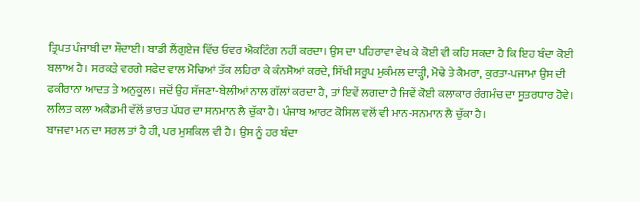ਤ੍ਰਿਪਤ ਪੰਜਾਬੀ ਦਾ ਸ਼ੌਦਾਈ। ਬਾਡੀ ਲੈਂਗੁਏਜ ਵਿੱਚ ਓਵਰ ਐਕਟਿੰਗ ਨਹੀਂ ਕਰਦਾ। ਉਸ ਦਾ ਪਹਿਰਾਵਾ ਵੇਖ ਕੇ ਕੋਈ ਵੀ ਕਹਿ ਸਕਦਾ ਹੈ ਕਿ ਇਹ ਬੰਦਾ ਕੋਈ ਬਲਾਅ ਹੈ। ਸਰਕੜੇ ਵਰਗੇ ਸਫੇਦ ਵਾਲ ਮੋਢਿਆਂ ਤੱਕ ਲਹਿਰਾ ਕੇ ਕੰਨਸੋਆਂ ਕਰਦੇ, ਸਿੱਖੀ ਸਰੂਪ ਮੁਕੰਮਲ ਦਾੜ੍ਹੀ, ਮੋਢੇ ਤੇ ਕੈਮਰਾ, ਕੁਰਤਾ-ਪਜਾਮਾ ਉਸ ਦੀ ਫਕੀਰਾਨਾ ਆਦਤ ਤੇ ਅਨੁਕੂਲ। ਜਦੋਂ ਉਹ ਸੱਜਣਾ-ਬੇਲੀਆਂ ਨਾਲ ਗੱਲਾਂ ਕਰਦਾ ਹੈ, ਤਾਂ ਇਵੇਂ ਲਗਦਾ ਹੈ ਜਿਵੇਂ ਕੋਈ ਕਲਾਕਾਰ ਰੰਗਮੰਚ ਦਾ ਸੂਤਰਧਾਰ ਹੋਵੇ।
ਲਲਿਤ ਕਲਾ ਅਕੈਡਮੀ ਵੱਲੋਂ ਭਾਰਤ ਪੱਧਰ ਦਾ ਸਨਮਾਨ ਲੈ ਚੁੱਕਾ ਹੈ। ਪੰਜਾਬ ਆਰਟ ਕੋਸਿਲ ਵਲੋਂ ਵੀ ਮਾਨ-ਸਨਮਾਨ ਲੈ ਚੁੱਕਾ ਹੈ।
ਬਾਜਵਾ ਮਨ ਦਾ ਸਰਲ ਤਾਂ ਹੈ ਹੀ, ਪਰ ਮੁਸ਼ਕਿਲ ਵੀ ਹੈ। ਉਸ ਨੂੰ ਹਰ ਬੰਦਾ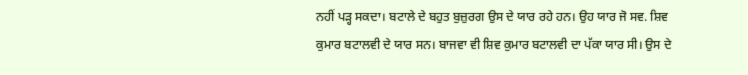ਨਹੀਂ ਪੜ੍ਹ ਸਕਦਾ। ਬਟਾਲੇ ਦੇ ਬਹੁਤ ਬੁਜ਼ੁਰਗ ਉਸ ਦੇ ਯਾਰ ਰਹੇ ਹਨ। ਉਹ ਯਾਰ ਜੋ ਸਵ. ਸ਼ਿਵ ਕੁਮਾਰ ਬਟਾਲਵੀ ਦੇ ਯਾਰ ਸਨ। ਬਾਜਵਾ ਵੀ ਸ਼ਿਵ ਕੁਮਾਰ ਬਟਾਲਵੀ ਦਾ ਪੱਕਾ ਯਾਰ ਸੀ। ਉਸ ਦੇ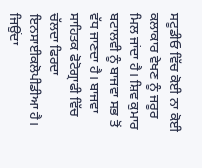ਸਟੂਡੀਓ ਵਿੱਚ ਕੋਈ ਨਾ ਕੋਈ ਕਲਾਕਾਰ ਵੇਖਣ ਨੂੰ ਜਰੂਰ ਮਿਲ ਜਾਂਦਾ ਹੈ। ਸ਼ਿਵ ਕੁਮਾਰ ਬਟਾਲਵੀ ਨੂੰ ਬਾਜਵਾ ਸਭ ਤੋਂ ਵੱਧ ਜਾਣਦਾ ਹੈ। ਬਾਜਵਾ ਸਾਹਿਤਕ ਫੋਟੋਗ੍ਰਾਫੀ ਵਿੱਚ ਚੱਲਦਾ ਫਿਰਦਾ ਇਨਸਾਈਕਲੋਪੀਡੀਆ ਹੈ। ਜਿਉਂਦਾ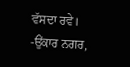ਵੱਸਦਾ ਰਵੇ।
-ਉਂਕਾਰ ਨਗਰ,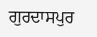ਗੁਰਦਾਸਪੁਰ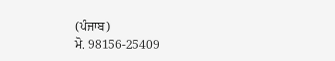(ਪੰਜਾਬ)
ਮੋ. 98156-25409